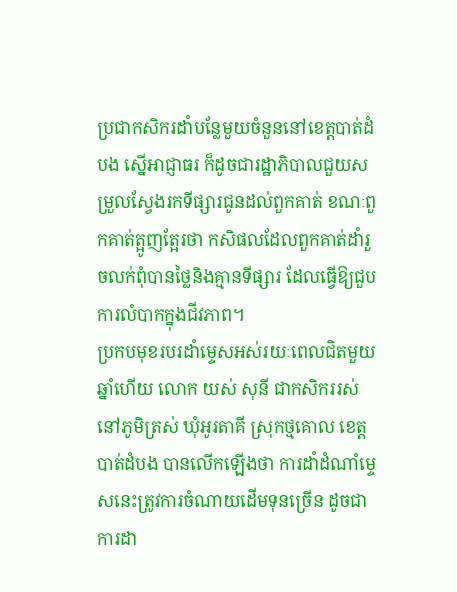ប្រជាកសិករដាំបន្លែមួយចំនួននៅខេត្តបាត់ដំបង ស្នើអាជ្ញាធរ ក៏ដូចជារដ្ឋាភិបាលជួយសម្រួលស្វែងរកទីផ្សារជូនដល់ពួកគាត់ ខណៈពួកគាត់ត្អូញត្អែរថា កសិផលដែលពួកគាត់ដាំរួចលក់ពុំបានថ្លៃនិងគ្មានទីផ្សារ ដែលធ្វើឱ្យជួបការលំបាកក្នុងជីវភាព។
ប្រកបមុខរបរដាំម្ទេសអស់រយៈពេលជិតមួយឆ្នាំហើយ លោក យស់ សុនី ជាកសិកររស់នៅភូមិត្រស់ ឃុំអូរតាគី ស្រុកថ្មគោល ខេត្តបាត់ដំបង បានលើកឡើងថា ការដាំដំណាំម្ទេសនេះត្រូវការចំណាយដើមទុនច្រើន ដូចជា ការដា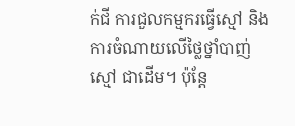ក់ជី ការជួលកម្មករធ្វើស្មៅ និងការចំណាយលើថ្លៃថ្នាំបាញ់ស្មៅ ជាដើម។ ប៉ុន្តែ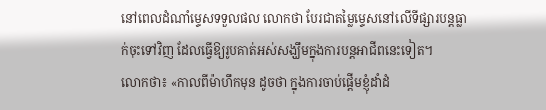នៅពេលដំណាំម្ទេសទទួលផល លោកថា បែរជាតម្លៃម្ទេសនៅលើទីផ្សារបន្តធ្លាក់ចុះទៅវិញ ដែលធ្វើឱ្យរូបគាត់អស់សង្ឃឹមក្នុងការបន្តអាជីពនេះទៀត។
លោកថា៖ «កាលពីម៉ាហឹកមុន ដូចថា ក្នុងការចាប់ផ្ដើមខ្ញុំដាំដំ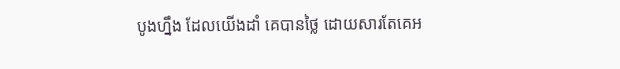បូងហ្នឹង ដែលយើងដាំ គេបានថ្លៃ ដោយសារតែគេអ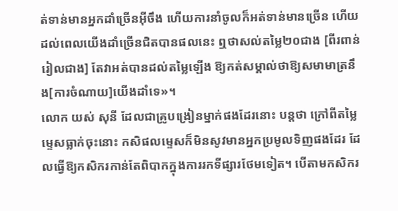ត់ទាន់មានអ្នកដាំច្រើនអ៊ីចឹង ហើយការនាំចូលក៏អត់ទាន់មានច្រើន ហើយដល់ពេលយើងដាំច្រើនជិតបានផលនេះ ឮថាសល់តម្លៃ២០ជាង [ពីរពាន់រៀលជាង] តែវាអត់បានដល់តម្លៃឡើង ឱ្យកត់សម្គាល់ថាឱ្យសមាមាត្រនឹង[ការចំណាយ]យើងដាំទេ»។
លោក យស់ សុនី ដែលជាគ្រូបង្រៀនម្នាក់ផងដែរនោះ បន្តថា ក្រៅពីតម្លៃម្ទេសធ្លាក់ចុះនោះ កសិផលម្ទេសក៏មិនសូវមានអ្នកប្រមូលទិញផងដែរ ដែលធ្វើឱ្យកសិករកាន់តែពិបាកក្នុងការរកទីផ្សារថែមទៀត។ បើតាមកសិករ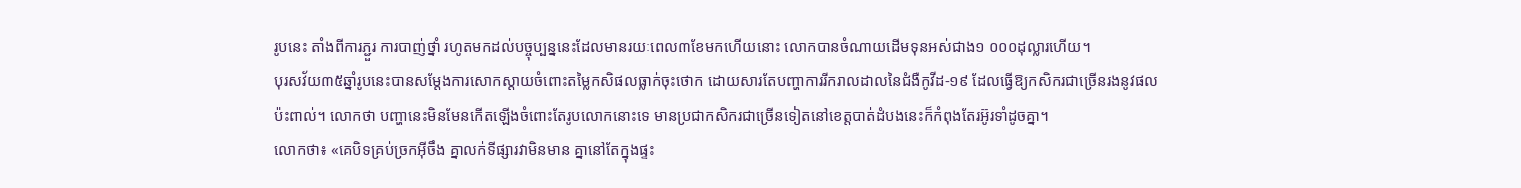រូបនេះ តាំងពីការភ្ជួរ ការបាញ់ថ្នាំ រហូតមកដល់បច្ចុប្បន្ននេះដែលមានរយៈពេល៣ខែមកហើយនោះ លោកបានចំណាយដើមទុនអស់ជាង១ ០០០ដុល្លារហើយ។
បុរសវ័យ៣៥ឆ្នាំរូបនេះបានសម្តែងការសោកស្ដាយចំពោះតម្លៃកសិផលធ្លាក់ចុះថោក ដោយសារតែបញ្ហាការរីករាលដាលនៃជំងឺកូវីដ-១៩ ដែលធ្វើឱ្យកសិករជាច្រើនរងនូវផលប៉ះពាល់។ លោកថា បញ្ហានេះមិនមែនកើតឡើងចំពោះតែរូបលោកនោះទេ មានប្រជាកសិករជាច្រើនទៀតនៅខេត្តបាត់ដំបងនេះក៏កំពុងតែរអ៊ូរទាំដូចគ្នា។
លោកថា៖ «គេបិទគ្រប់ច្រកអ៊ីចឹង គ្នាលក់ទីផ្សារវាមិនមាន គ្នានៅតែក្នុងផ្ទះ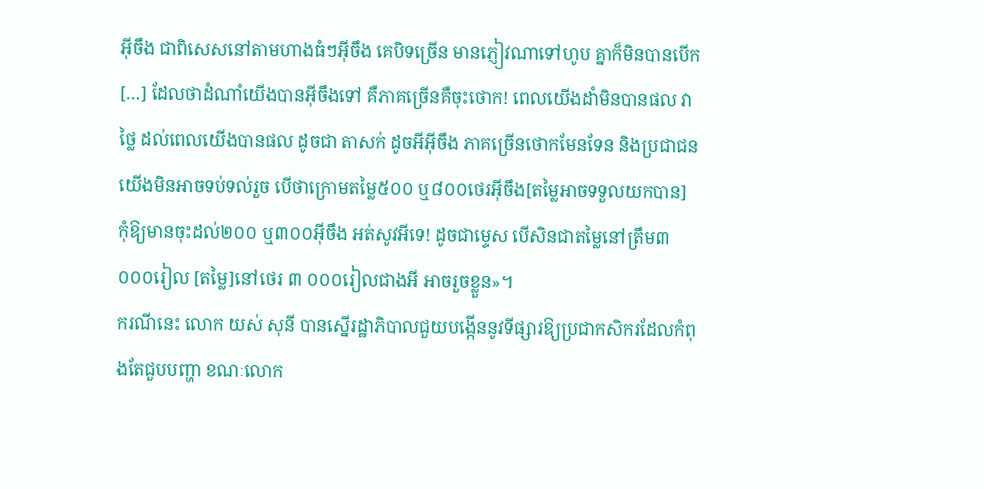អ៊ីចឹង ជាពិសេសនៅតាមហាងធំៗអ៊ីចឹង គេបិទច្រើន មានភ្ញៀវណាទៅហូប គ្នាក៏មិនបានបើក […] ដែលថាដំណាំយើងបានអ៊ីចឹងទៅ គឺភាគច្រើនគឺចុះថោក! ពេលយើងដាំមិនបានផល វាថ្លៃ ដល់ពេលយើងបានផល ដូចជា តាសក់ ដូចអីអ៊ីចឹង ភាគច្រើនថោកមែនទែន និងប្រជាជនយើងមិនអាចទប់ទល់រួច បើថាក្រោមតម្លៃ៥០០ ឬ៨០០ថេរអ៊ីចឹង[តម្លៃអាចទទួលយកបាន] កុំឱ្យមានចុះដល់២០០ ឬ៣០០អ៊ីចឹង អត់សូវអីទេ! ដូចជាម្ទេស បើសិនជាតម្លៃនៅត្រឹម៣ ០០០រៀល [តម្លៃ]នៅថេរ ៣ ០០០រៀលជាងអី អាចរួចខ្លួន»។
ករណីនេះ លោក យស់ សុនី បានស្នើរដ្ឋាភិបាលជួយបង្កើននូវទីផ្សារឱ្យប្រជាកសិករដែលកំពុងតែជួបបញ្ហា ខណៈលោក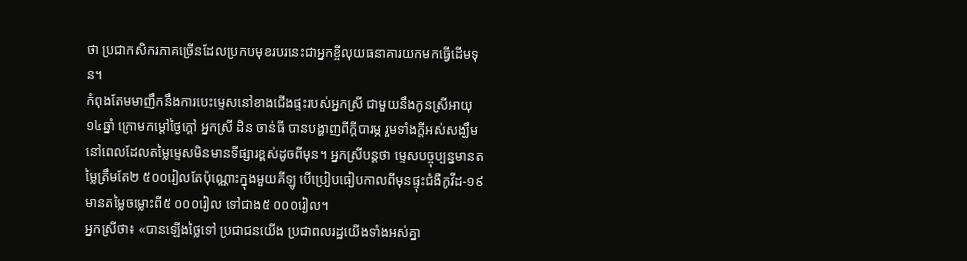ថា ប្រជាកសិករភាគច្រើនដែលប្រកបមុខរបរនេះជាអ្នកខ្ចីលុយធនាគារយកមកធ្វើដើមទុន។
កំពុងតែមមាញឹកនឹងការបេះម្ទេសនៅខាងជើងផ្ទះរបស់អ្នកស្រី ជាមួយនឹងកូនស្រីអាយុ១៤ឆ្នាំ ក្រោមកម្ដៅថ្ងៃក្ដៅ អ្នកស្រី ដិន ចាន់ធី បានបង្ហាញពីក្ដីបារម្ភ រួមទាំងក្តីអស់សង្ឃឹម នៅពេលដែលតម្លៃម្ទេសមិនមានទីផ្សារខ្ពស់ដូចពីមុន។ អ្នកស្រីបន្តថា ម្ទេសបច្ចុប្បន្នមានតម្លៃត្រឹមតែ២ ៥០០រៀលតែប៉ុណ្ណោះក្នុងមួយគីឡូ បើប្រៀបធៀបកាលពីមុនផ្ទុះជំងឺកូវីដ-១៩ មានតម្លៃចម្លោះពី៥ ០០០រៀល ទៅជាង៥ ០០០រៀល។
អ្នកស្រីថា៖ «បានឡើងថ្លៃទៅ ប្រជាជនយើង ប្រជាពលរដ្ឋយើងទាំងអស់គ្នា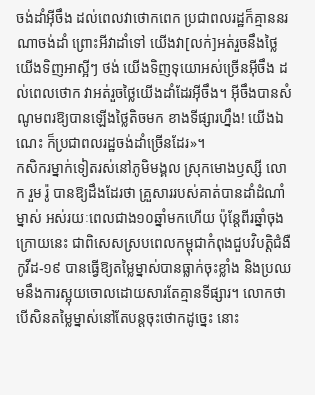ចង់ដាំអ៊ីចឹង ដល់ពេលវាថោកពេក ប្រជាពលរដ្ឋក៏គ្មាននរណាចង់ដាំ ព្រោះអីវាដាំទៅ យើងវា[លក់]អត់រួចនឹងថ្លៃ យើងទិញអាស្អីៗ ថង់ យើងទិញទុយោអស់ច្រើនអ៊ីចឹង ដល់ពេលថោក វាអត់រួចថ្លៃយើងដាំដែរអ៊ីចឹង។ អ៊ីចឹងបានសំណូមពរឱ្យបានឡើងថ្លៃតិចមក ខាងទីផ្សារហ្នឹង! យើងឯណេះ ក៏ប្រជាពលរដ្ឋចង់ដាំច្រើនដែរ»។
កសិករម្នាក់ទៀតរស់នៅភូមិមង្គល ស្រុកមោងឫស្សី លោក រួម រ៉ូ បានឱ្យដឹងដែរថា គ្រួសាររបស់គាត់បានដាំដំណាំម្នាស់ អស់រយៈពេលជាង១០ឆ្នាំមកហើយ ប៉ុន្តែពីរឆ្នាំចុងក្រោយនេះ ជាពិសេសស្របពេលកម្ពុជាកំពុងជួបវិបត្តិជំងឺកូវីដ-១៩ បានធ្វើឱ្យតម្លៃម្នាស់បានធ្លាក់ចុះខ្លាំង និងប្រឈមនឹងការស្អុយចោលដោយសារតែគ្មានទីផ្សារ។ លោកថា បើសិនតម្លៃម្នាស់នៅតែបន្តចុះថោកដូច្នេះ នោះ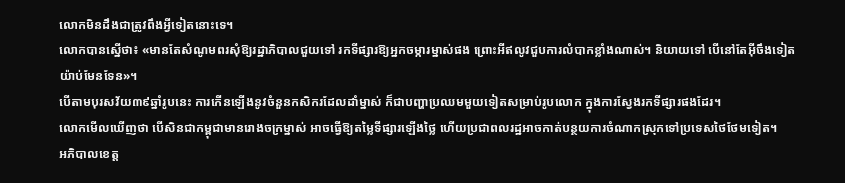លោកមិនដឹងជាត្រូវពឹងអ្វីទៀតនោះទេ។
លោកបានស្នើថា៖ «មានតែសំណូមពរសុំឱ្យរដ្ឋាភិបាលជួយទៅ រកទីផ្សារឱ្យអ្នកចម្ការម្នាស់ផង ព្រោះអីឥលូវជួបការលំបាកខ្លាំងណាស់។ និយាយទៅ បើនៅតែអ៊ីចឹងទៀត យ៉ាប់មែនទែន»។
បើតាមបុរសវ័យ៣៩ឆ្នាំរូបនេះ ការកើនឡើងនូវចំនួនកសិករដែលដាំម្នាស់ ក៏ជាបញ្ហាប្រឈមមួយទៀតសម្រាប់រូបលោក ក្នុងការស្វែងរកទីផ្សារផងដែរ។
លោកមើលឃើញថា បើសិនជាកម្ពុជាមានរោងចក្រម្នាស់ អាចធ្វើឱ្យតម្លៃទីផ្សារឡើងថ្លៃ ហើយប្រជាពលរដ្ឋអាចកាត់បន្ថយការចំណាកស្រុកទៅប្រទេសថៃថែមទៀត។
អភិបាលខេត្ត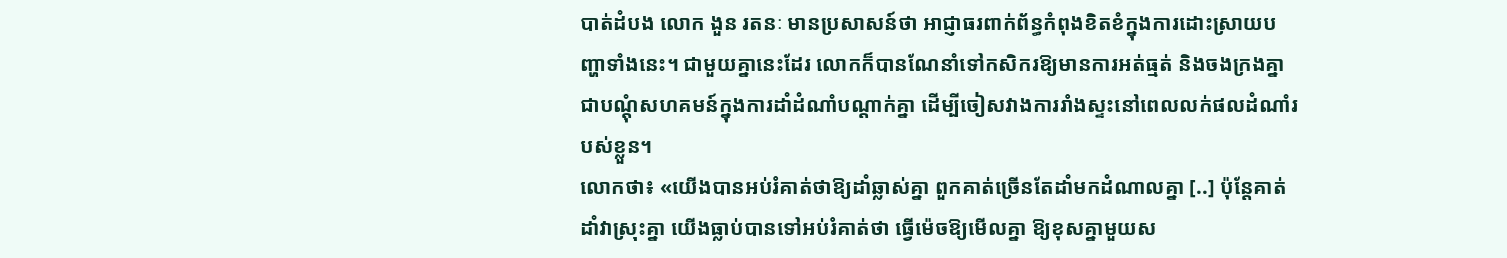បាត់ដំបង លោក ងួន រតនៈ មានប្រសាសន៍ថា អាជ្ញាធរពាក់ព័ន្ធកំពុងខិតខំក្នុងការដោះស្រាយបញ្ហាទាំងនេះ។ ជាមួយគ្នានេះដែរ លោកក៏បានណែនាំទៅកសិករឱ្យមានការអត់ធ្មត់ និងចងក្រងគ្នាជាបណ្តុំសហគមន៍ក្នុងការដាំដំណាំបណ្តាក់គ្នា ដើម្បីចៀសវាងការរាំងស្ទះនៅពេលលក់ផលដំណាំរបស់ខ្លួន។
លោកថា៖ «យើងបានអប់រំគាត់ថាឱ្យដាំឆ្លាស់គ្នា ពួកគាត់ច្រើនតែដាំមកដំណាលគ្នា [..] ប៉ុន្តែគាត់ដាំវាស្រុះគ្នា យើងធ្លាប់បានទៅអប់រំគាត់ថា ធ្វើម៉េចឱ្យមើលគ្នា ឱ្យខុសគ្នាមួយស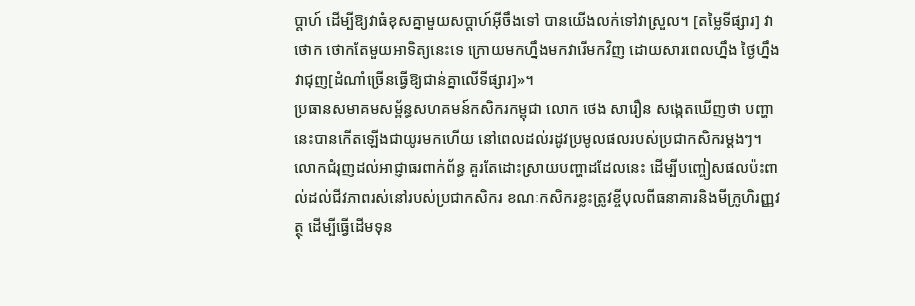ប្ដាហ៍ ដើម្បីឱ្យវាធំខុសគ្នាមួយសប្ដាហ៍អ៊ីចឹងទៅ បានយើងលក់ទៅវាស្រួល។ [តម្លៃទីផ្សារ] វាថោក ថោកតែមួយអាទិត្យនេះទេ ក្រោយមកហ្នឹងមកវារើមកវិញ ដោយសារពេលហ្នឹង ថ្ងៃហ្នឹងវាជុញ[ដំណាំច្រើនធ្វើឱ្យជាន់គ្នាលើទីផ្សារ]»។
ប្រធានសមាគមសម្ព័ន្ធសហគមន៍កសិករកម្ពុជា លោក ថេង សារឿន សង្កេតឃើញថា បញ្ហានេះបានកើតឡើងជាយូរមកហើយ នៅពេលដល់រដូវប្រមូលផលរបស់ប្រជាកសិករម្ដងៗ។ លោកជំរុញដល់អាជ្ញាធរពាក់ព័ន្ធ គួរតែដោះស្រាយបញ្ហាដដែលនេះ ដើម្បីបញ្ចៀសផលប៉ះពាល់ដល់ជីវភាពរស់នៅរបស់ប្រជាកសិករ ខណៈកសិករខ្លះត្រូវខ្ចីបុលពីធនាគារនិងមីក្រូហិរញ្ញវត្ថុ ដើម្បីធ្វើដើមទុន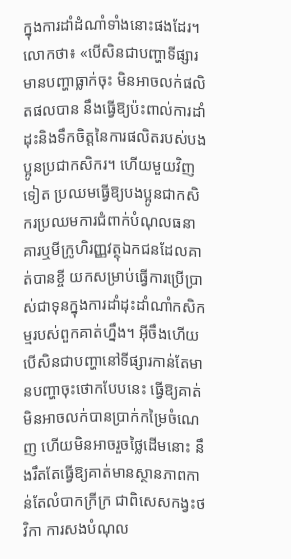ក្នុងការដាំដំណាំទាំងនោះផងដែរ។
លោកថា៖ «បើសិនជាបញ្ហាទីផ្សារ មានបញ្ហាធ្លាក់ចុះ មិនអាចលក់ផលិតផលបាន នឹងធ្វើឱ្យប៉ះពាល់ការដាំដុះនិងទឹកចិត្តនៃការផលិតរបស់បងប្អូនប្រជាកសិករ។ ហើយមួយវិញទៀត ប្រឈមធ្វើឱ្យបងប្អូនជាកសិករប្រឈមការជំពាក់បំណុលធនាគារឬមីក្រូហិរញ្ញវត្ថុឯកជនដែលគាត់បានខ្ចី យកសម្រាប់ធ្វើការប្រើប្រាស់ជាទុនក្នុងការដាំដុះដាំណាំកសិកម្មរបស់ពួកគាត់ហ្នឹង។ អ៊ីចឹងហើយបើសិនជាបញ្ហានៅទីផ្សារកាន់តែមានបញ្ហាចុះថោកបែបនេះ ធ្វើឱ្យគាត់មិនអាចលក់បានប្រាក់កម្រៃចំណេញ ហើយមិនអាចរួចថ្លៃដើមនោះ នឹងរឹតតែធ្វើឱ្យគាត់មានស្ថានភាពកាន់តែលំបាកក្រីក្រ ជាពិសេសកង្វះថវិកា ការសងបំណុល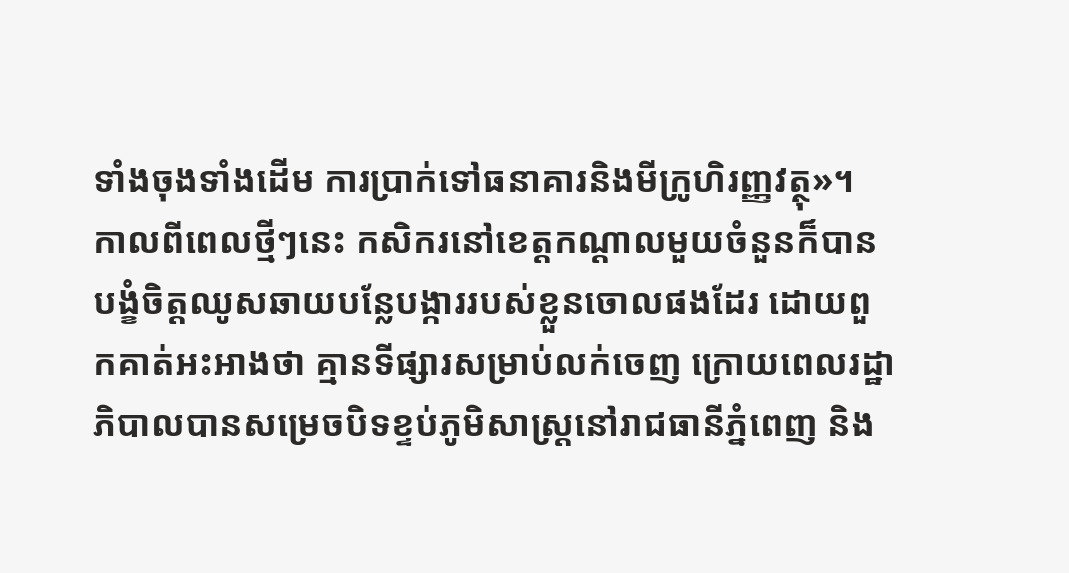ទាំងចុងទាំងដើម ការប្រាក់ទៅធនាគារនិងមីក្រូហិរញ្ញវត្ថុ»។
កាលពីពេលថ្មីៗនេះ កសិករនៅខេត្តកណ្តាលមួយចំនួនក៏បានបង្ខំចិត្តឈូសឆាយបន្លែបង្ការរបស់ខ្លួនចោលផងដែរ ដោយពួកគាត់អះអាងថា គ្មានទីផ្សារសម្រាប់លក់ចេញ ក្រោយពេលរដ្ឋាភិបាលបានសម្រេចបិទខ្ទប់ភូមិសាស្ត្រនៅរាជធានីភ្នំពេញ និង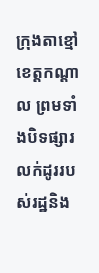ក្រុងតាខ្មៅ ខេត្តកណ្តាល ព្រមទាំងបិទផ្សារលក់ដូររបស់រដ្ឋនិង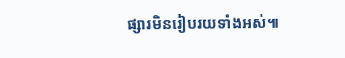ផ្សារមិនរៀបរយទាំងអស់៕